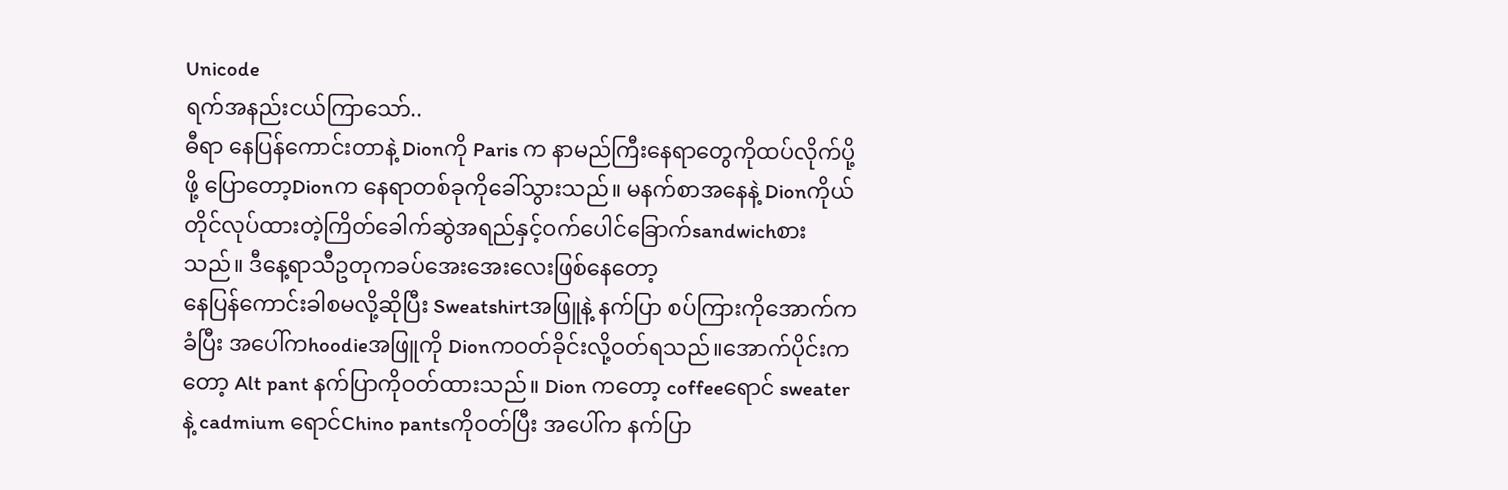Unicode
ရက်အနည်းငယ်ကြာသော်..
ဓီရာ နေပြန်ကောင်းတာနဲ့ Dionကို Paris က နာမည်ကြီးနေရာတွေကိုထပ်လိုက်ပို့ဖို့ ပြောတော့Dionက နေရာတစ်ခုကိုခေါ်သွားသည်။ မနက်စာအနေနဲ့ Dionကိုယ်တိုင်လုပ်ထားတဲ့ကြိတ်ခေါက်ဆွဲအရည်နှင့်ဝက်ပေါင်ခြောက်sandwichစားသည်။ ဒီနေ့ရာသီဥတုကခပ်အေးအေးလေးဖြစ်နေတော့
နေပြန်ကောင်းခါစမလို့ဆိုပြီး Sweatshirtအဖြူနဲ့ နက်ပြာ စပ်ကြားကိုအောက်ကခံပြီး အပေါ်ကhoodieအဖြူကို Dionကဝတ်ခိုင်းလို့ဝတ်ရသည်။အောက်ပိုင်းကတော့ Alt pant နက်ပြာကိုဝတ်ထားသည်။ Dion ကတော့ coffeeရောင် sweater နဲ့ cadmium ရောင်Chino pantsကိုဝတ်ပြီး အပေါ်က နက်ပြာ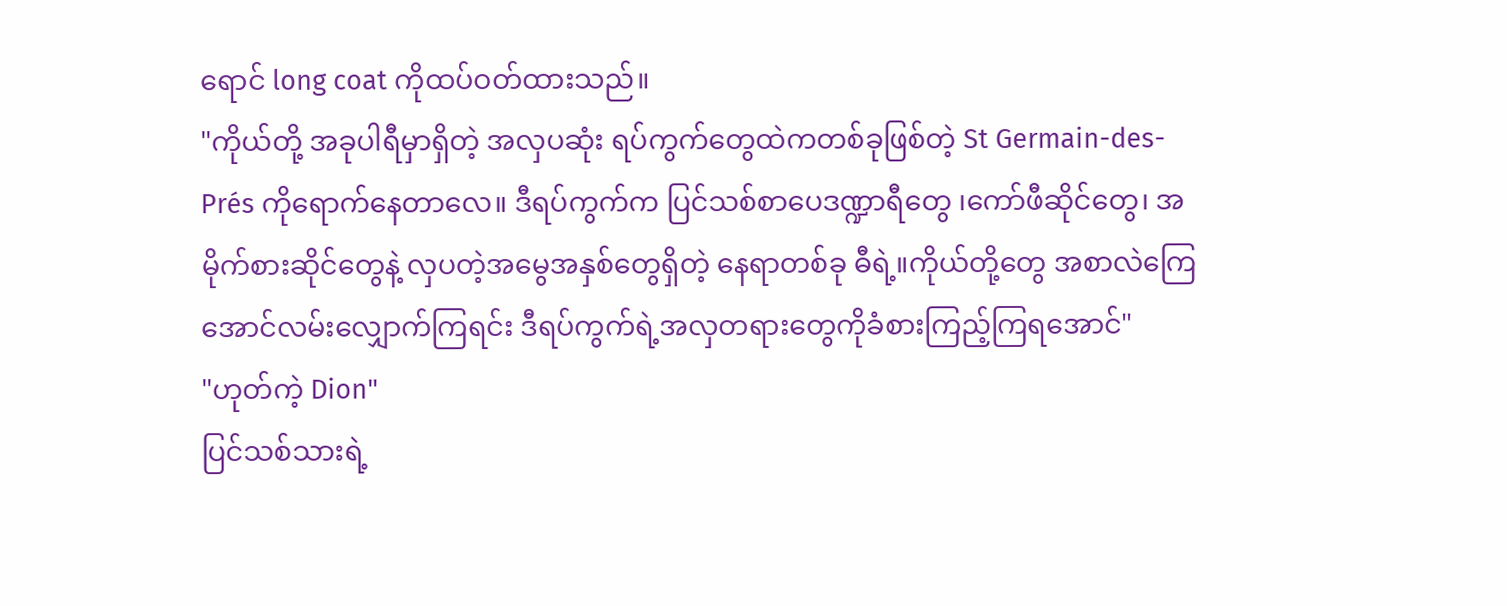ရောင် long coat ကိုထပ်ဝတ်ထားသည်။
"ကိုယ်တို့ အခုပါရီမှာရှိတဲ့ အလှပဆုံး ရပ်ကွက်တွေထဲကတစ်ခုဖြစ်တဲ့ St Germain-des-Prés ကိုရောက်နေတာလေ။ ဒီရပ်ကွက်က ပြင်သစ်စာပေဒဏ္ဍာရီတွေ ၊ကော်ဖီဆိုင်တွေ၊ အမိုက်စားဆိုင်တွေနဲ့ လှပတဲ့အမွေအနှစ်တွေရှိတဲ့ နေရာတစ်ခု ဓီရဲ့။ကိုယ်တို့တွေ အစာလဲကြေအောင်လမ်းလျှောက်ကြရင်း ဒီရပ်ကွက်ရဲ့အလှတရားတွေကိုခံစားကြည့်ကြရအောင်"
"ဟုတ်ကဲ့ Dion"
ပြင်သစ်သားရဲ့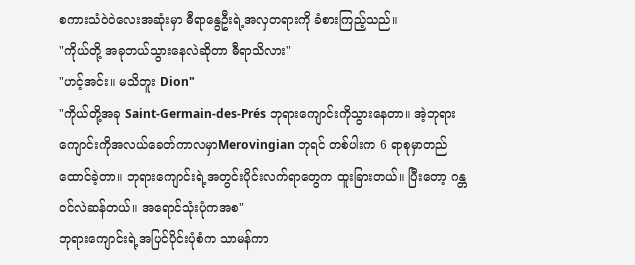စကားသံဝဲဝဲလေးအဆုံးမှာ ဓီရာနွေဦးရဲ့အလှတရားကို ခံစားကြည့်သည်။
"ကိုယ်တို့ အခုဘယ်သွားနေလဲဆိုတာ ဓီရာသိလား"
"ဟင့်အင်း။ မသိဘူး Dion"
"ကိုယ်တို့အခု Saint-Germain-des-Prés ဘုရားကျောင်းကိုသွားနေတာ။ အဲ့ဘုရားကျောင်းကိုအလယ်ခေတ်ကာလမှာMerovingian ဘုရင် တစ်ပါးက 6 ရာစုမှာတည်ထောင်ခဲ့တာ။ ဘုရားကျောင်းရဲ့အတွင်းပိုင်းလက်ရာတွေက ထူးခြားတယ်။ ပြီးတော့ ဂန္တဝင်လဲဆန်တယ်။ အရောင်သုံးပုံကအစ"
ဘုရားကျောင်းရဲ့အပြင်ပိုင်းပုံစံက သာမန်ကာ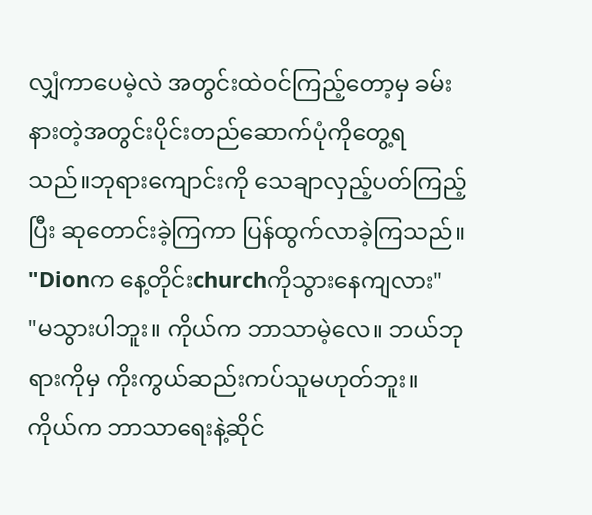လျှံကာပေမဲ့လဲ အတွင်းထဲဝင်ကြည့်တော့မှ ခမ်းနားတဲ့အတွင်းပိုင်းတည်ဆောက်ပုံကိုတွေ့ရသည်။ဘုရားကျောင်းကို သေချာလှည့်ပတ်ကြည့်ပြီး ဆုတောင်းခဲ့ကြကာ ပြန်ထွက်လာခဲ့ကြသည်။
"Dionက နေ့တိုင်းchurchကိုသွားနေကျလား"
"မသွားပါဘူး။ ကိုယ်က ဘာသာမဲ့လေ။ ဘယ်ဘုရားကိုမှ ကိုးကွယ်ဆည်းကပ်သူမဟုတ်ဘူး။ ကိုယ်က ဘာသာရေးနဲ့ဆိုင်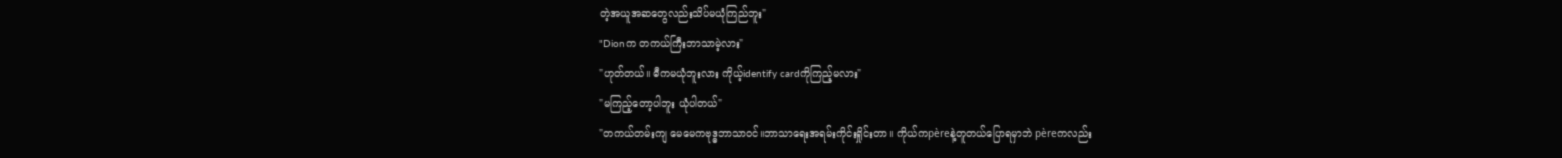တဲ့အယူအဆတွေလည်းသိပ်မယုံကြည်ဘူး"
"Dionက တကယ်ကြီးဘာသာမဲ့လား"
"ဟုတ်တယ်။ ဓီကမယုံဘူးလား ကိုယ့်identify cardကိုကြည့်မလား"
"မကြည့်တော့ပါဘူး ယုံပါတယ်"
"တကယ်တမ်းကျ မေမေကဗုဒ္ဓဘာသာဝင်။ဘာသာရေးအရမ်းကိုင်းရှိုင်းတာ။ ကိုယ်ကpèreနဲ့တူတယ်ပြောရမှာဘဲ pèreကလည်း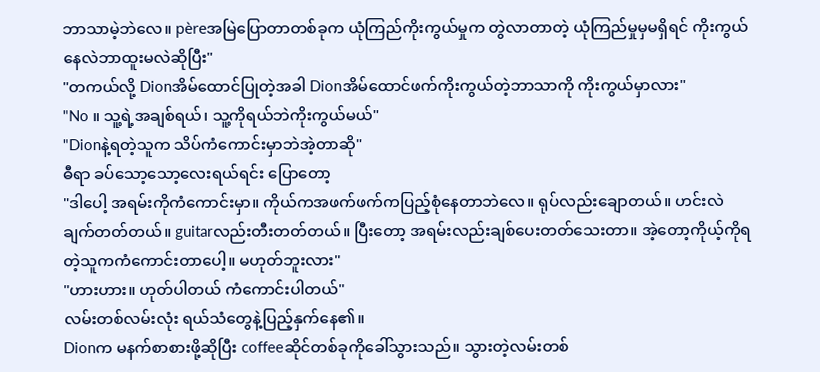ဘာသာမဲ့ဘဲလေ။ pèreအမြဲပြောတာတစ်ခုက ယုံကြည်ကိုးကွယ်မှုက တွဲလာတာတဲ့ ယုံကြည်မှုမှမရှိရင် ကိုးကွယ်နေလဲဘာထူးမလဲဆိုပြီး"
"တကယ်လို့ Dionအိမ်ထောင်ပြုတဲ့အခါ Dionအိမ်ထောင်ဖက်ကိုးကွယ်တဲ့ဘာသာကို ကိုးကွယ်မှာလား"
"No ။ သူ့ရဲ့အချစ်ရယ်၊ သူ့ကိုရယ်ဘဲကိုးကွယ်မယ်"
"Dionနဲ့ရတဲ့သူက သိပ်ကံကောင်းမှာဘဲအဲ့တာဆို"
ဓီရာ ခပ်သော့သော့လေးရယ်ရင်း ပြောတော့
"ဒါပေါ့ အရမ်းကိုကံကောင်းမှာ။ ကိုယ်ကအဖက်ဖက်ကပြည့်စုံနေတာဘဲလေ။ ရုပ်လည်းချောတယ်။ ဟင်းလဲချက်တတ်တယ်။ guitarလည်းတီးတတ်တယ်။ ပြီးတော့ အရမ်းလည်းချစ်ပေးတတ်သေးတာ။ အဲ့တော့ကိုယ့်ကိုရတဲ့သူကကံကောင်းတာပေါ့။ မဟုတ်ဘူးလား"
"ဟားဟား။ ဟုတ်ပါတယ် ကံကောင်းပါတယ်"
လမ်းတစ်လမ်းလုံး ရယ်သံတွေနဲ့ပြည့်နှက်နေ၏။
Dionက မနက်စာစားဖို့ဆိုပြီး coffeeဆိုင်တစ်ခုကိုခေါ်သွားသည်။ သွားတဲ့လမ်းတစ်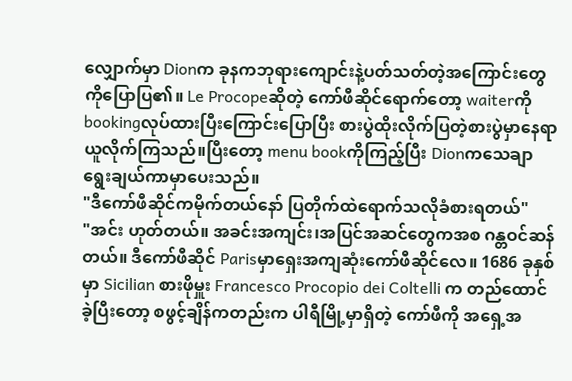လျှောက်မှာ Dionက ခုနကဘုရားကျောင်းနဲ့ပတ်သတ်တဲ့အကြောင်းတွေကိုပြောပြ၏။ Le Procopeဆိုတဲ့ ကော်ဖီဆိုင်ရောက်တော့ waiterကို bookingလုပ်ထားပြီးကြောင်းပြောပြီး စားပွဲထိုးလိုက်ပြတဲ့စားပွဲမှာနေရာယူလိုက်ကြသည်။ပြီးတော့ menu bookကိုကြည့်ပြီး Dionကသေချာရွေးချယ်ကာမှာပေးသည်။
"ဒီကော်ဖီဆိုင်ကမိုက်တယ်နော် ပြတိုက်ထဲရောက်သလိုခံစားရတယ်"
"အင်း ဟုတ်တယ်။ အခင်းအကျင်း၊အပြင်အဆင်တွေကအစ ဂန္တဝင်ဆန်တယ်။ ဒီကော်ဖီဆိုင် Parisမှာရှေးအကျဆုံးကော်ဖီဆိုင်လေ။ 1686 ခုနှစ်မှာ Sicilian စားဖိုမှူး Francesco Procopio dei Coltelli က တည်ထောင်ခဲ့ပြီးတော့ စဖွင့်ချိန်ကတည်းက ပါရီမြို့မှာရှိတဲ့ ကော်ဖီကို အရှေ့အ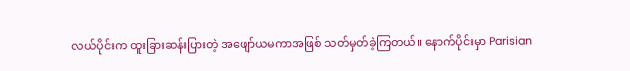လယ်ပိုင်းက ထူးခြားဆန်းပြားတဲ့ အဖျော်ယမကာအဖြစ် သတ်မှတ်ခဲ့ကြတယ်။ နောက်ပိုင်းမှာ Parisian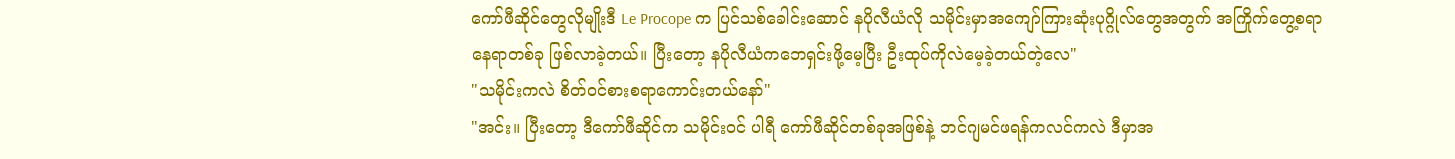ကော်ဖီဆိုင်တွေလိုမျိုးဒီ Le Procope က ပြင်သစ်ခေါင်းဆောင် နပိုလီယံလို သမိုင်းမှာအကျော်ကြားဆုံးပုဂ္ဂိုလ်တွေအတွက် အကြိုက်တွေ့စရာနေရာတစ်ခု ဖြစ်လာခဲ့တယ်။ ပြီးတော့ နပိုလီယံကဘေရှင်းဖို့မေ့ပြီး ဦးထုပ်ကိုလဲမေ့ခဲ့တယ်တဲ့လေ"
"သမိုင်းကလဲ စိတ်ဝင်စားစရာကောင်းတယ်နော်"
"အင်း။ ပြီးတော့ ဒီကော်ဖီဆိုင်က သမိုင်းဝင် ပါရီ ကော်ဖီဆိုင်တစ်ခုအဖြစ်နဲ့ ဘင်ဂျမင်ဖရန်ကလင်ကလဲ ဒီမှာအ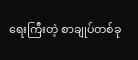ရေးကြီးတဲ့ စာချုပ်တစ်ခု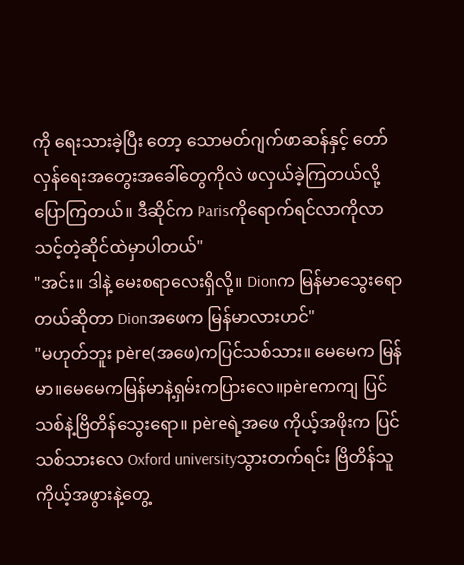ကို ရေးသားခဲ့ပြီး တော့ သောမတ်ဂျက်ဖာဆန်နှင့် တော်လှန်ရေးအတွေးအခေါ်တွေကိုလဲ ဖလှယ်ခဲ့ကြတယ်လို့ပြောကြတယ်။ ဒီဆိုင်က Parisကိုရောက်ရင်လာကိုလာသင့်တဲ့ဆိုင်ထဲမှာပါတယ်"
"အင်း။ ဒါနဲ့ မေးစရာလေးရှိလို့။ Dionက မြန်မာသွေးရောတယ်ဆိုတာ Dionအဖေက မြန်မာလားဟင်"
"မဟုတ်ဘူး père(အဖေ)ကပြင်သစ်သား။ မေမေက မြန်မာ။မေမေကမြန်မာနဲ့ရှမ်းကပြားလေ။pèreကကျ ပြင်သစ်နဲ့ဗြိတိန်သွေးရော။ pèreရဲ့အဖေ ကိုယ့်အဖိုးက ပြင်သစ်သားလေ Oxford universityသွားတက်ရင်း ဗြိတိန်သူ ကိုယ့်အဖွားနဲ့တွေ့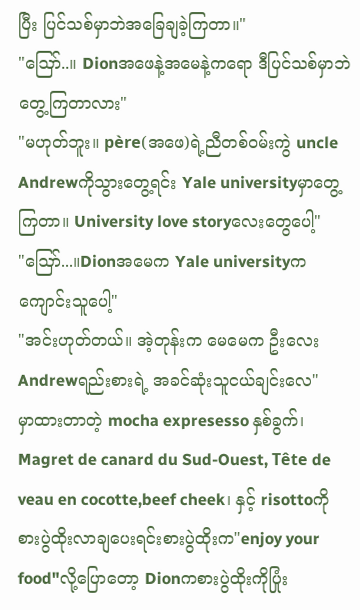ပြီး ပြင်သစ်မှာဘဲအခြေချခဲ့ကြတာ။"
"ဪ..။ Dionအဖေနဲ့အမေနဲ့ကရော ဒီပြင်သစ်မှာဘဲတွေ့ကြတာလား"
"မဟုတ်ဘူး။ père(အဖေ)ရဲ့ညီတစ်ဝမ်းကွဲ uncle Andrewကိုသွားတွေ့ရင်း Yale universityမှာတွေ့ကြတာ။ University love storyလေးတွေပေါ့"
"ဪ...။Dionအမေက Yale universityက ကျောင်းသူပေါ့"
"အင်းဟုတ်တယ်။ အဲ့တုန်းက မေမေက ဦးလေးAndrewရည်းစားရဲ့ အခင်ဆုံးသူငယ်ချင်းလေ"
မှာထားတာတဲ့ mocha expresesso နှစ်ခွက်၊ Magret de canard du Sud-Ouest, Tête de veau en cocotte,beef cheek၊ နှင့် risottoကို စားပွဲထိုးလာချပေးရင်းစားပွဲထိုးက"enjoy your food"လို့ပြောတော့ Dionကစားပွဲထိုးကိုပြုံး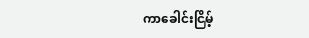ကာခေါင်းငြိမ့်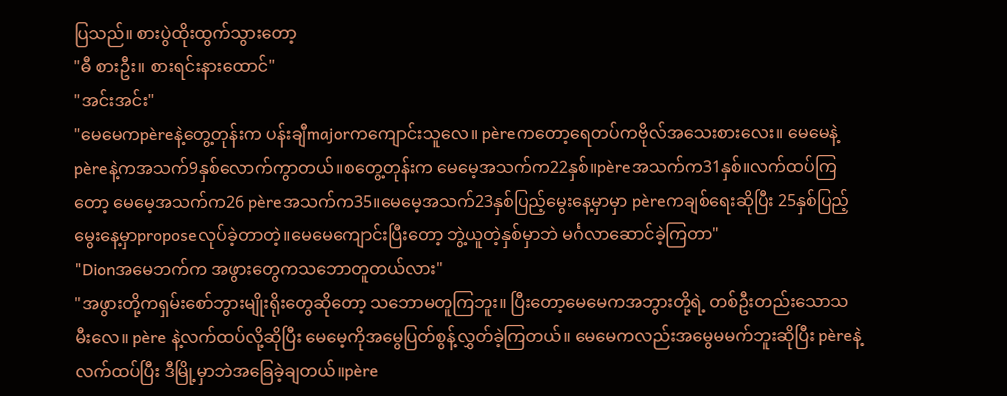ပြသည်။ စားပွဲထိုးထွက်သွားတော့
"ဓီ စားဦး။ စားရင်းနားထောင်"
"အင်းအင်း"
"မေမေကpèreနဲ့တွေ့တုန်းက ပန်းချီmajorကကျောင်းသူလေ။ pèreကတော့ရေတပ်ကဗိုလ်အသေးစားလေး။ မေမေနဲ့pèreနဲ့ကအသက်9နှစ်လောက်ကွာတယ်။စတွေ့တုန်းက မေမေ့အသက်က22နှစ်။pèreအသက်က31နှစ်။လက်ထပ်ကြတော့ မေမေ့အသက်က26 pèreအသက်က35။မေမေ့အသက်23နှစ်ပြည့်မွေးနေ့မှာမှာ pèreကချစ်ရေးဆိုပြီး 25နှစ်ပြည့်မွေးနေ့မှာproposeလုပ်ခဲ့တာတဲ့။မေမေကျောင်းပြီးတော့ ဘွဲ့ယူတဲ့နှစ်မှာဘဲ မင်္ဂလာဆောင်ခဲ့ကြတာ"
"Dionအမေဘက်က အဖွားတွေကသဘောတူတယ်လား"
"အဖွားတို့ကရှမ်းစော်ဘွားမျိုးရိုးတွေဆိုတော့ သဘောမတူကြဘူး။ ပြီးတော့မေမေကအဘွားတို့ရဲ့ တစ်ဦးတည်းသောသမီးလေ။ père နဲ့လက်ထပ်လို့ဆိုပြီး မေမေ့ကိုအမွေပြတ်စွန့်လွှတ်ခဲ့ကြတယ်။ မေမေကလည်းအမွေမမက်ဘူးဆိုပြီး pèreနဲ့လက်ထပ်ပြီး ဒီမြို့မှာဘဲအခြေခဲ့ချတယ်။père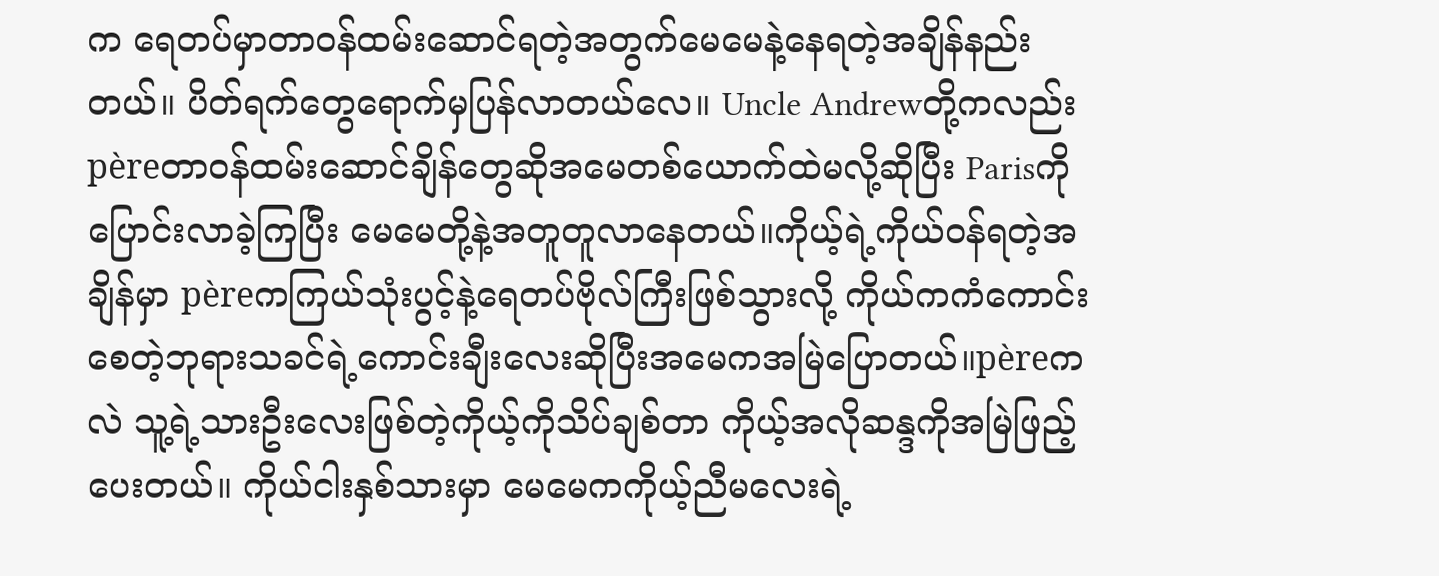က ရေတပ်မှာတာဝန်ထမ်းဆောင်ရတဲ့အတွက်မေမေနဲ့နေရတဲ့အချိန်နည်းတယ်။ ပိတ်ရက်တွေရောက်မှပြန်လာတယ်လေ။ Uncle Andrewတို့ကလည်း pèreတာဝန်ထမ်းဆောင်ချိန်တွေဆိုအမေတစ်ယောက်ထဲမလို့ဆိုပြီး Parisကိုပြောင်းလာခဲ့ကြပြီး မေမေတို့နဲ့အတူတူလာနေတယ်။ကိုယ့်ရဲ့ကိုယ်ဝန်ရတဲ့အချိန်မှာ pèreကကြယ်သုံးပွင့်နဲ့ရေတပ်ဗိုလ်ကြီးဖြစ်သွားလို့ ကိုယ်ကကံကောင်းစေတဲ့ဘုရားသခင်ရဲ့ကောင်းချီးလေးဆိုပြီးအမေကအမြဲပြောတယ်။pèreကလဲ သူ့ရဲ့သားဦးလေးဖြစ်တဲ့ကိုယ့်ကိုသိပ်ချစ်တာ ကိုယ့်အလိုဆန္ဒကိုအမြဲဖြည့်ပေးတယ်။ ကိုယ်ငါးနှစ်သားမှာ မေမေကကိုယ့်ညီမလေးရဲ့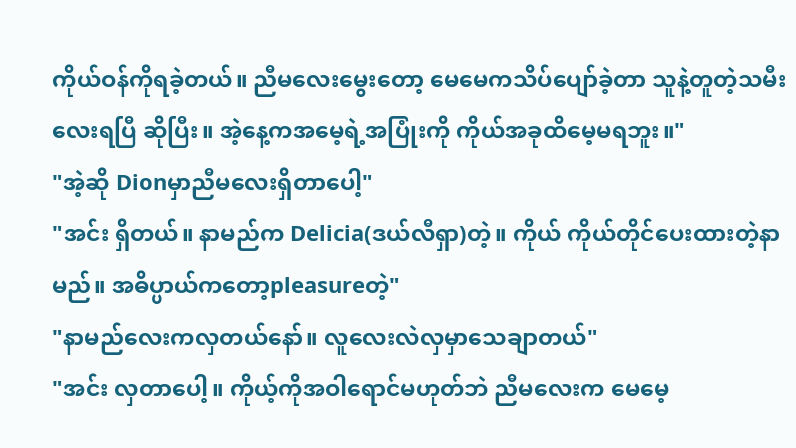ကိုယ်ဝန်ကိုရခဲ့တယ်။ ညီမလေးမွေးတော့ မေမေကသိပ်ပျော်ခဲ့တာ သူနဲ့တူတဲ့သမီးလေးရပြီ ဆိုပြီး။ အဲ့နေ့ကအမေ့ရဲ့အပြုံးကို ကိုယ်အခုထိမေ့မရဘူး။"
"အဲ့ဆို Dionမှာညီမလေးရှိတာပေါ့"
"အင်း ရှိတယ်။ နာမည်က Delicia(ဒယ်လီရှာ)တဲ့။ ကိုယ် ကိုယ်တိုင်ပေးထားတဲ့နာမည်။ အဓိပ္ပာယ်ကတော့pleasureတဲ့"
"နာမည်လေးကလှတယ်နော်။ လူလေးလဲလှမှာသေချာတယ်"
"အင်း လှတာပေါ့။ ကိုယ့်ကိုအဝါရောင်မဟုတ်ဘဲ ညီမလေးက မေမေ့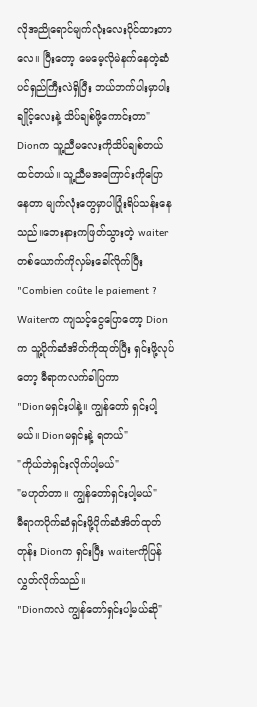လိုအညိုရောင်မျက်လုံးလေးပိုင်ထားတာလေ။ ပြီးတော့ မေမေ့လိုမဲနက်နေတဲ့ဆံပင်ရှည်ကြီးလဲရှိပြီး ဘယ်ဘက်ပါးမှာပါးချိုင့်လေးနဲ့ သိပ်ချစ်ဖို့ကောင်းတာ"
Dionက သူ့ညီမလေးကိုသိပ်ချစ်တယ်ထင်တယ်။ သူ့ညီမအကြောင်းကိုပြောနေတာ မျက်လုံးတွေမှာပါပြုံးရိပ်သန်းနေသည်။ဘေးနားကဖြတ်သွားတဲ့ waiterတစ်ယောက်ကိုလှမ်းခေါ်လိုက်ပြီး
"Combien coûte le paiement ?
Waiterက ကျသင့်ငွေပြောတော့ Dionက သူ့ပိုက်ဆံအိတ်ကိုထုတ်ပြီး ရှင်းဖို့လုပ်တော့ ဓီရာကလက်ခါပြကာ
"Dionမရှင်းပါနဲ့။ ကျွန်တော် ရှင်းပါ့မယ်။ Dionမရှင်းနဲ့ ရတယ်"
"ကိုယ်ဘဲရှင်းလိုက်ပါ့မယ်"
"မဟုတ်တာ။ ကျွန်တော်ရှင်းပါ့မယ်"
ဓီရာကပိုက်ဆံရှင်းဖို့ပိုက်ဆံအိတ်ထုတ်တုန်း Dionက ရှင်းပြီး waiterကိုပြန်လွှတ်လိုက်သည်။
"Dionကလဲ ကျွန်တော်ရှင်းပါ့မယ်ဆို"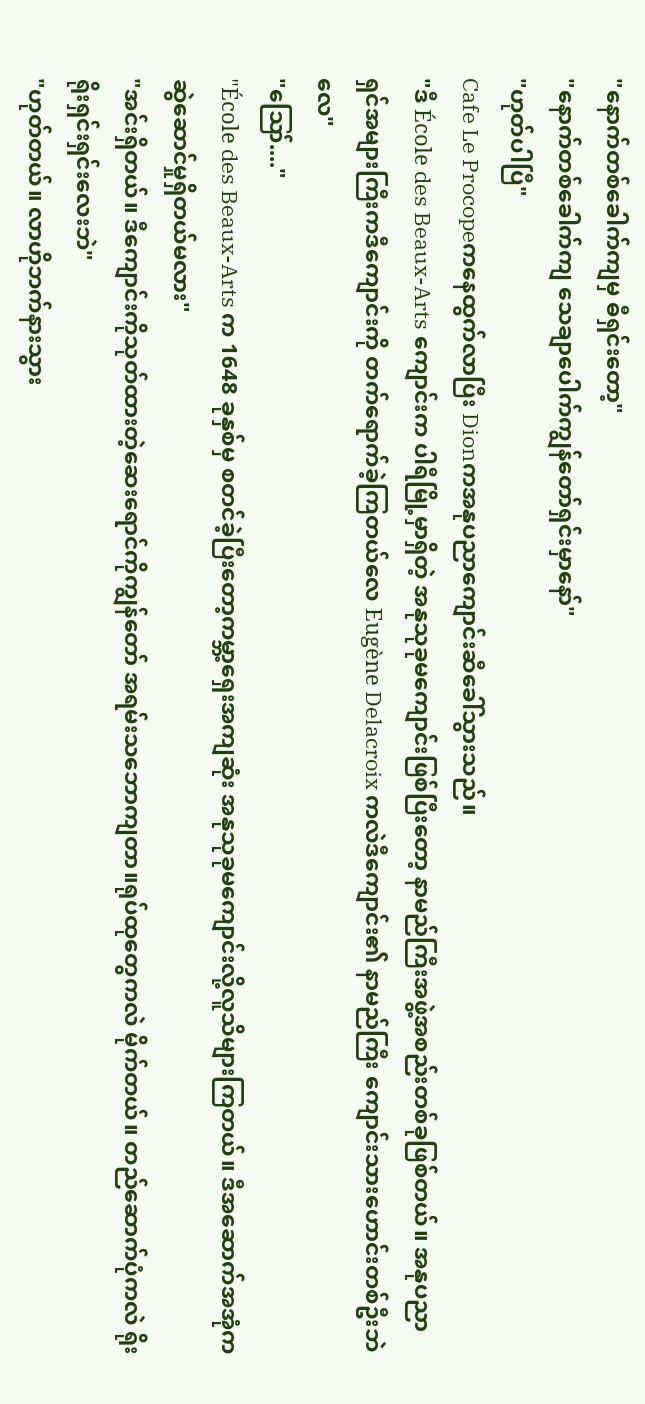"နောက်တစ်ခေါက်ကျမှ ဓီရှင်းတော့"
"နောက်တစ်ခေါက်ကျ သေချာပေါက်ကျွန်တော်ရှင်းမှာနော်"
"ဟုတ်ပါပြီ"
Cafe Le Procopeကနေထွက်လာပြီး Dionကအနုပညာကျောင်းဆီခေါ်သွားသည်။
"ဒီ École des Beaux-Arts ကျောင်းက ပါရီမြို့မှာရှိတဲ့ အနုသုခုမကျောင်းဖြစ်ပြီးတော့ နာမည်ကြီးအဖွဲ့အစည်းတစ်ခုဖြစ်တယ်။ အနုပညာရှင်အများကြီးကဒီကျောင်းကို တက်ရောက်ခဲ့ကြတယ်လေ Eugène Delacroix ကလဲဒီကျောင်း၏ နာမည်ကြီး ကျောင်းသားဟောင်းတစ်ဦးဘဲလေ"
"ဪ...."
"École des Beaux-Arts က 1648 ခုနှစ်မှ စတင်ခဲ့ပြီးတော့ကမ္ဘာ့ရှေးအကျဆုံး အနုသုခုမကျောင်းလို့လူသိများကြတယ်။ ဒီအဆောက်အအုံက ဆွဲဆောင်မှုရှိတယ်မလား"
"အင်းရှိတယ်။ ဒီကျောင်းကိုသုတ်ထားတဲ့ဆေးရောင်ကိုကျွန်တော် အရမ်းသဘောကျတာ။ရုပ်ထုတွေကလဲ မိုက်တယ်။ တည်ဆောက်ပုံကလဲ ရိုးရိုးရှင်းရှင်းလေးဘဲ"
"ဟုတ်တယ်။ လာဟိုဘက်နားသွား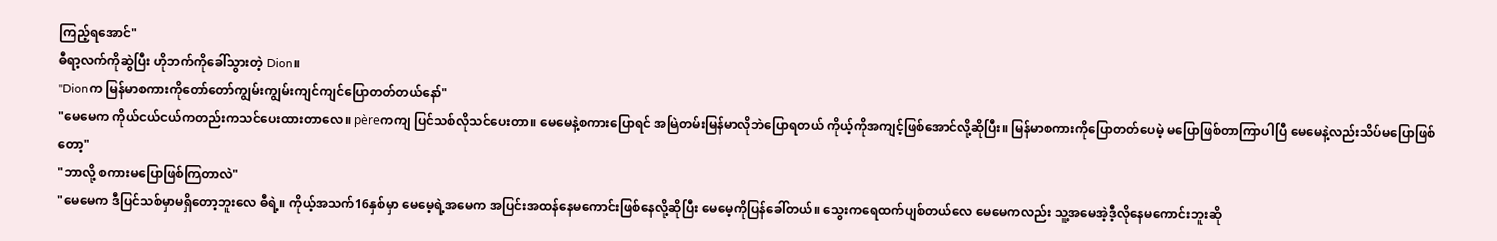ကြည့်ရအောင်"
ဓီရာ့လက်ကိုဆွဲပြီး ဟိုဘက်ကိုခေါ်သွားတဲ့ Dion။
"Dionက မြန်မာစကားကိုတော်တော်ကျွမ်းကျွမ်းကျင်ကျင်ပြောတတ်တယ်နော်"
"မေမေက ကိုယ်ငယ်ငယ်ကတည်းကသင်ပေးထားတာလေ။ pèreကကျ ပြင်သစ်လိုသင်ပေးတာ။ မေမေနဲ့စကားပြောရင် အမြဲတမ်းမြန်မာလိုဘဲပြောရတယ် ကိုယ့်ကိုအကျင့်ဖြစ်အောင်လို့ဆိုပြီး။ မြန်မာစကားကိုပြောတတ်ပေမဲ့ မပြောဖြစ်တာကြာပါပြီ မေမေနဲ့လည်းသိပ်မပြောဖြစ်တော့"
"ဘာလို့ စကားမပြောဖြစ်ကြတာလဲ"
"မေမေက ဒီပြင်သစ်မှာမရှိတော့ဘူးလေ ဓီရဲ့။ ကိုယ့်အသက်16နှစ်မှာ မေမေ့ရဲ့အမေက အပြင်းအထန်နေမကောင်းဖြစ်နေလို့ဆိုပြီး မေမေ့ကိုပြန်ခေါ်တယ်။ သွေးကရေထက်ပျစ်တယ်လေ မေမေကလည်း သူ့အမေအဲ့ဒီ့လိုနေမကောင်းဘူးဆို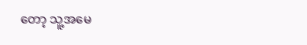တော့ သူ့အမေ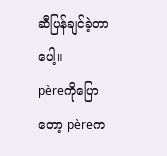ဆီပြန်ချင်ခဲ့တာပေါ့။
pèreကိုပြောတော့ pèreက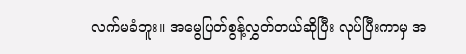လက်မခံဘူး။ အမွေပြတ်စွန့်လွှတ်တယ်ဆိုပြီး လုပ်ပြီးကာမှ အ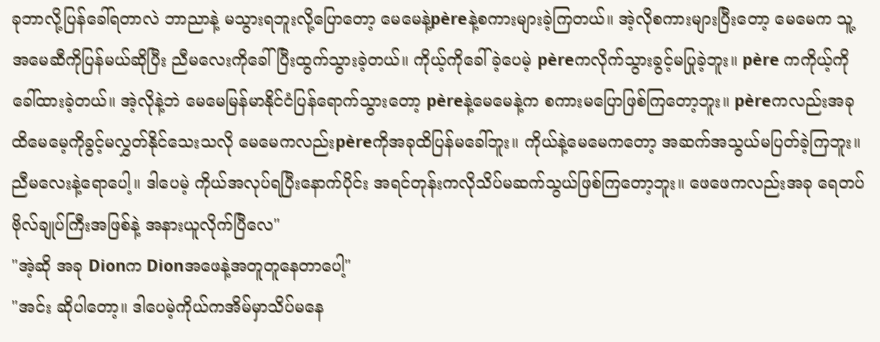ခုဘာလို့ပြန်ခေါ်ရတာလဲ ဘာညာနဲ့ မသွားရဘူးလို့ပြောတော့ မေမေနဲ့pèreနဲ့စကားများခဲ့ကြတယ်။ အဲ့လိုစကားများပြီးတော့ မေမေက သူ့အမေဆီကိုပြန်မယ်ဆိုပြီး ညီမလေးကိုခေါ်ပြီးထွက်သွားခဲ့တယ်။ ကိုယ့်ကိုခေါ်ခဲ့ပေမဲ့ pèreကလိုက်သွားခွင့်မပြုခဲ့ဘူး။ père ကကိုယ့်ကိုခေါ်ထားခဲ့တယ်။ အဲ့လိုနဲ့ဘဲ မေမေမြန်မာနိုင်ငံပြန်ရောက်သွားတော့ pèreနဲ့မေမေနဲ့က စကားမပြောဖြစ်ကြတော့ဘူး။ pèreကလည်းအခုထိမေမေ့ကိုခွင့်မလွှတ်နိုင်သေးသလို မေမေကလည်းpèreကိုအခုထိပြန်မခေါ်ဘူး။ ကိုယ်နဲ့မေမေကတော့ အဆက်အသွယ်မပြတ်ခဲ့ကြဘူး။ ညီမလေးနဲ့ရောပေါ့။ ဒါပေမဲ့ ကိုယ်အလုပ်ရပြီးနောက်ပိုင်း အရင်တုန်းကလိုသိပ်မဆက်သွယ်ဖြစ်ကြတော့ဘူး။ ဖေဖေကလည်းအခု ရေတပ်ဗိုလ်ချုပ်ကြီးအဖြစ်နဲ့ အနားယူလိုက်ပြီလေ"
"အဲ့ဆို အခု Dionက Dionအဖေနဲ့အတူတူနေတာပေါ့"
"အင်း ဆိုပါတော့။ ဒါပေမဲ့ကိုယ်ကအိမ်မှာသိပ်မနေ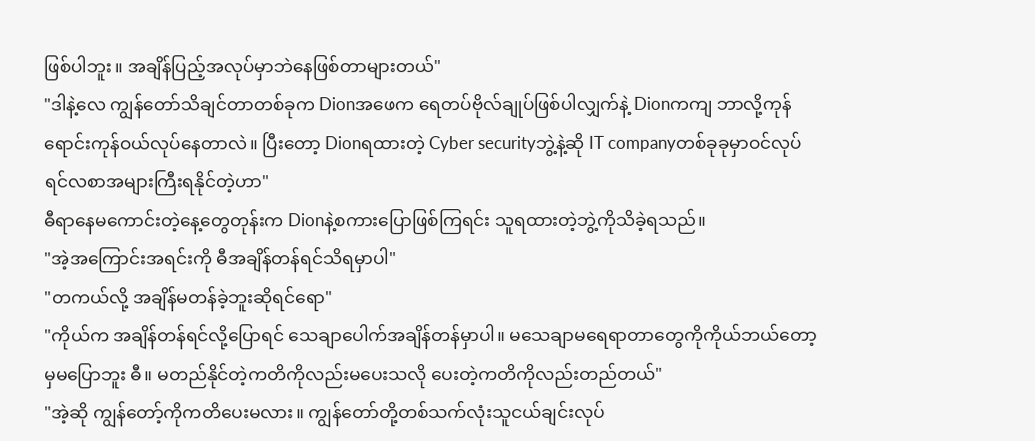ဖြစ်ပါဘူး။ အချိန်ပြည့်အလုပ်မှာဘဲနေဖြစ်တာများတယ်"
"ဒါနဲ့လေ ကျွန်တော်သိချင်တာတစ်ခုက Dionအဖေက ရေတပ်ဗိုလ်ချုပ်ဖြစ်ပါလျှက်နဲ့ Dionကကျ ဘာလို့ကုန်ရောင်းကုန်ဝယ်လုပ်နေတာလဲ။ ပြီးတော့ Dionရထားတဲ့ Cyber securityဘွဲ့နဲ့ဆို IT companyတစ်ခုခုမှာဝင်လုပ်ရင်လစာအများကြီးရနိုင်တဲ့ဟာ"
ဓီရာနေမကောင်းတဲ့နေ့တွေတုန်းက Dionနဲ့စကားပြောဖြစ်ကြရင်း သူရထားတဲ့ဘွဲ့ကိုသိခဲ့ရသည်။
"အဲ့အကြောင်းအရင်းကို ဓီအချိန်တန်ရင်သိရမှာပါ"
"တကယ်လို့ အချိန်မတန်ခဲ့ဘူးဆိုရင်ရော"
"ကိုယ်က အချိန်တန်ရင်လို့ပြောရင် သေချာပေါက်အချိန်တန်မှာပါ။ မသေချာမရေရာတာတွေကိုကိုယ်ဘယ်တော့မှမပြောဘူး ဓီ။ မတည်နိုင်တဲ့ကတိကိုလည်းမပေးသလို ပေးတဲ့ကတိကိုလည်းတည်တယ်"
"အဲ့ဆို ကျွန်တော့်ကိုကတိပေးမလား။ ကျွန်တော်တို့တစ်သက်လုံးသူငယ်ချင်းလုပ်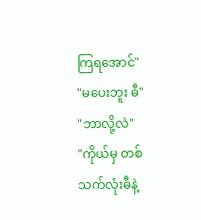ကြရအောင်"
"မပေးဘူး ဓီ"
"ဘာလို့လဲ"
"ကိုယ်မှ တစ်သက်လုံးဓီနဲ့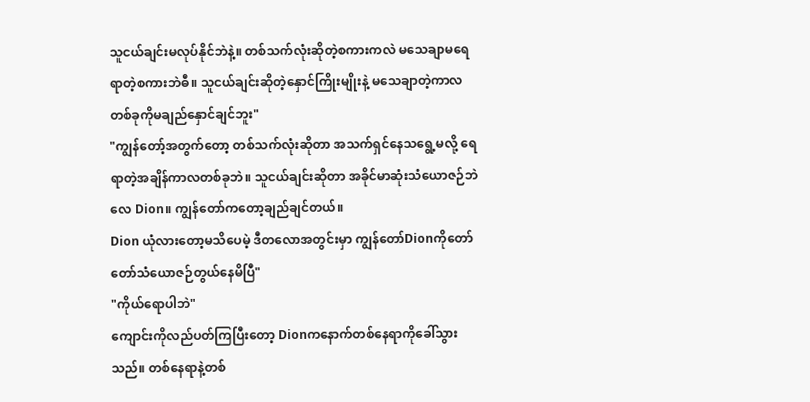သူငယ်ချင်းမလုပ်နိုင်ဘဲနဲ့။ တစ်သက်လုံးဆိုတဲ့စကားကလဲ မသေချာမရေရာတဲ့စကားဘဲဓီ။ သူငယ်ချင်းဆိုတဲ့နှောင်ကြိုးမျိုးနဲ့ မသေချာတဲ့ကာလတစ်ခုကိုမချည်နှောင်ချင်ဘူး"
"ကျွန်တော့်အတွက်တော့ တစ်သက်လုံးဆိုတာ အသက်ရှင်နေသရွေ့မလို့ ရေရာတဲ့အချိန်ကာလတစ်ခုဘဲ။ သူငယ်ချင်းဆိုတာ အခိုင်မာဆုံးသံယောဇဉ်ဘဲလေ Dion။ ကျွန်တော်ကတော့ချည်ချင်တယ်။
Dion ယုံလားတော့မသိပေမဲ့ ဒီတလောအတွင်းမှာ ကျွန်တော်Dionကိုတော်တော်သံယောဇဉ်တွယ်နေမိပြီ"
"ကိုယ်ရောပါဘဲ"
ကျောင်းကိုလည်ပတ်ကြပြီးတော့ Dionကနောက်တစ်နေရာကိုခေါ်သွားသည်။ တစ်နေရာနဲ့တစ်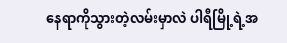နေရာကိုသွားတဲ့လမ်းမှာလဲ ပါရီမြို့ရဲ့အ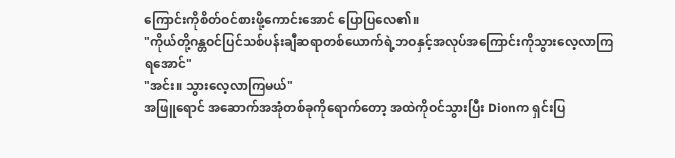ကြောင်းကိုစိတ်ဝင်စားဖို့ကောင်းအောင် ပြောပြလေ၏။
"ကိုယ်တို့ဂန္တဝင်ပြင်သစ်ပန်းချီဆရာတစ်ယောက်ရဲ့ဘဝနှင့်အလုပ်အကြောင်းကိုသွားလေ့လာကြရအောင်"
"အင်း။ သွားလေ့လာကြမယ်"
အဖြူရောင် အဆောက်အအုံတစ်ခုကိုရောက်တော့ အထဲကိုဝင်သွားပြီး Dionက ရှင်းပြ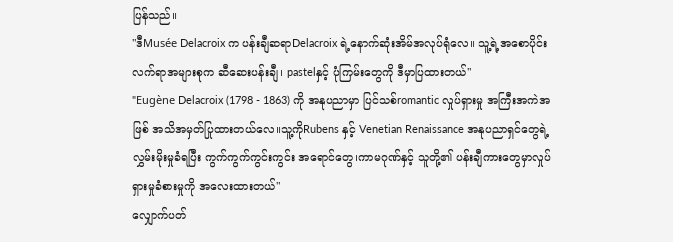ပြန်သည်။
"ဒီMusée Delacroix က ပန်းချီဆရာDelacroix ရဲ့နောက်ဆုံးအိမ်အလုပ်ရုံလေ။ သူ့ရဲ့အစောပိုင်းလက်ရာအများစုက ဆီဆေးပန်းချီ၊ pastelနှင့် ပုံကြမ်းတွေကို ဒီမှာပြထားတယ်"
"Eugène Delacroix (1798 - 1863) ကို အနုပညာမှာ ပြင်သစ်romantic လှုပ်ရှားမှု အကြီးအကဲအဖြစ် အသိအမှတ်ပြုထားတယ်လေ။သူ့ကိုRubens နှင့် Venetian Renaissance အနုပညာရှင်တွေရဲ့ လွှမ်းမိုးမှုခံရပြီး ကွက်ကွက်ကွင်းကွင်း အရောင်တွေ၊ကာမဂုဏ်နှင့် သူတို့၏ ပန်းချီကားတွေမှာလှုပ်ရှားမှုခံစားမှုကို အလေးထားတယ်"
လျှောက်ပတ်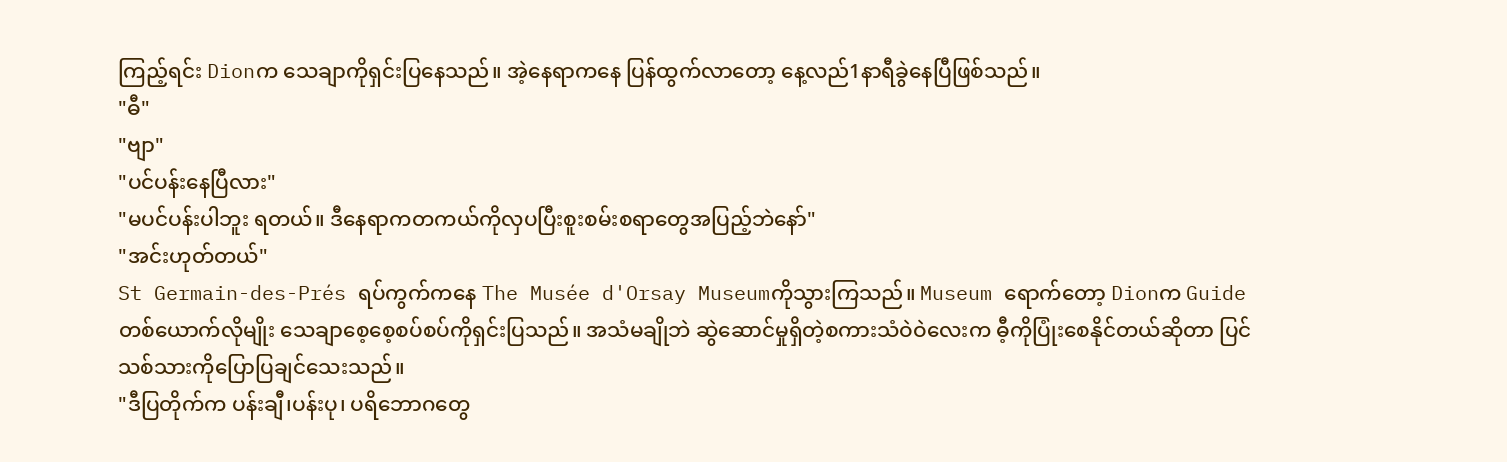ကြည့်ရင်း Dionက သေချာကိုရှင်းပြနေသည်။ အဲ့နေရာကနေ ပြန်ထွက်လာတော့ နေ့လည်1နာရီခွဲနေပြီဖြစ်သည်။
"ဓီ"
"ဗျာ"
"ပင်ပန်းနေပြီလား"
"မပင်ပန်းပါဘူး ရတယ်။ ဒီနေရာကတကယ်ကိုလှပပြီးစူးစမ်းစရာတွေအပြည့်ဘဲနော်"
"အင်းဟုတ်တယ်"
St Germain-des-Prés ရပ်ကွက်ကနေ The Musée d'Orsay Museumကိုသွားကြသည်။ Museum ရောက်တော့ Dionက Guideတစ်ယောက်လိုမျိုး သေချာစေ့စေ့စပ်စပ်ကိုရှင်းပြသည်။ အသံမချိုဘဲ ဆွဲဆောင်မှုရှိတဲ့စကားသံဝဲဝဲလေးက ဓီ့ကိုပြုံးစေနိုင်တယ်ဆိုတာ ပြင်သစ်သားကိုပြောပြချင်သေးသည်။
"ဒီပြတိုက်က ပန်းချီ၊ပန်းပု၊ ပရိဘောဂတွေ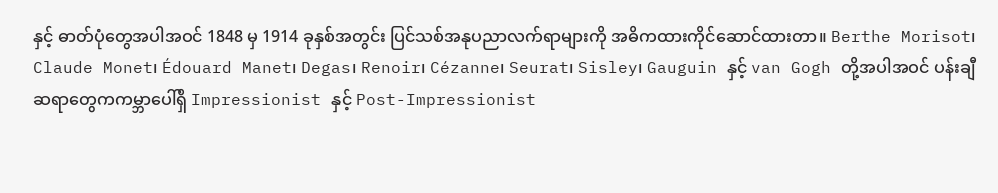နှင့် ဓာတ်ပုံတွေအပါအဝင် 1848 မှ 1914 ခုနှစ်အတွင်း ပြင်သစ်အနုပညာလက်ရာများကို အဓိကထားကိုင်ဆောင်ထားတာ။ Berthe Morisot၊ Claude Monet၊ Édouard Manet၊ Degas၊ Renoir၊ Cézanne၊ Seurat၊ Sisley၊ Gauguin နှင့် van Gogh တို့အပါအဝင် ပန်းချီဆရာတွေကကမ္ဘာပေါ်ရှိ Impressionist နှင့် Post-Impressionist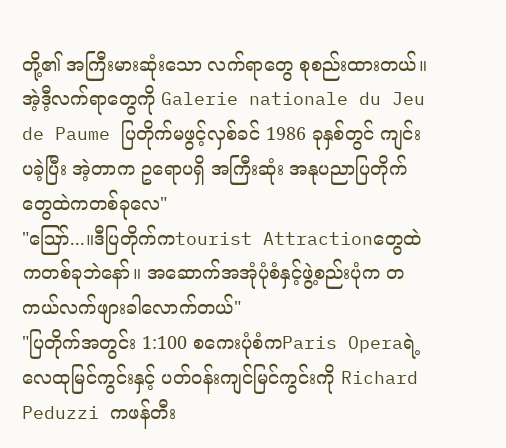တို့၏ အကြီးမားဆုံးသော လက်ရာတွေ စုစည်းထားတယ်။အဲ့ဒီ့လက်ရာတွေကို Galerie nationale du Jeu de Paume ပြတိုက်မဖွင့်လှစ်ခင် 1986 ခုနှစ်တွင် ကျင်းပခဲ့ပြီး အဲ့တာက ဥရောပရှိ အကြီးဆုံး အနုပညာပြတိုက်တွေထဲကတစ်ခုလေ"
"ဪ...။ဒီပြတိုက်ကtourist Attractionတွေထဲကတစ်ခုဘဲနော်။ အဆောက်အအုံပုံစံနှင့်ဖွဲ့စည်းပုံက တကယ်လက်ဖျားခါလောက်တယ်"
"ပြတိုက်အတွင်း 1:100 စကေးပုံစံကParis Operaရဲ့ လေထုမြင်ကွင်းနှင့် ပတ်ဝန်းကျင်မြင်ကွင်းကို Richard Peduzzi ကဖန်တီး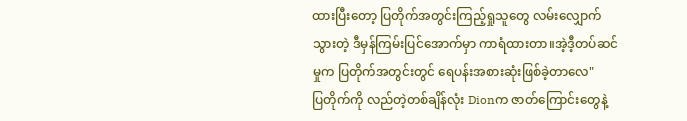ထားပြီးတော့ ပြတိုက်အတွင်းကြည့်ရှုသူတွေ လမ်းလျှောက်သွားတဲ့ ဒီမှန်ကြမ်းပြင်အောက်မှာ ကာရံထားတာ။အဲ့ဒီ့တပ်ဆင်မှုက ပြတိုက်အတွင်းတွင် ရေပန်းအစားဆုံးဖြစ်ခဲ့တာလေ"
ပြတိုက်ကို လည်တဲ့တစ်ချိန်လုံး Dionက ဇာတ်ကြောင်းတွေနဲ့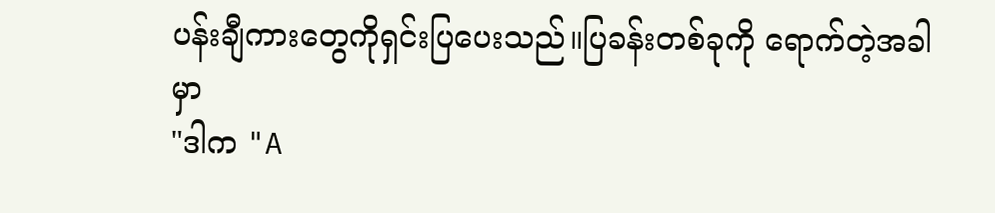ပန်းချီကားတွေကိုရှင်းပြပေးသည်။ပြခန်းတစ်ခုကို ရောက်တဲ့အခါမှာ
"ဒါက "A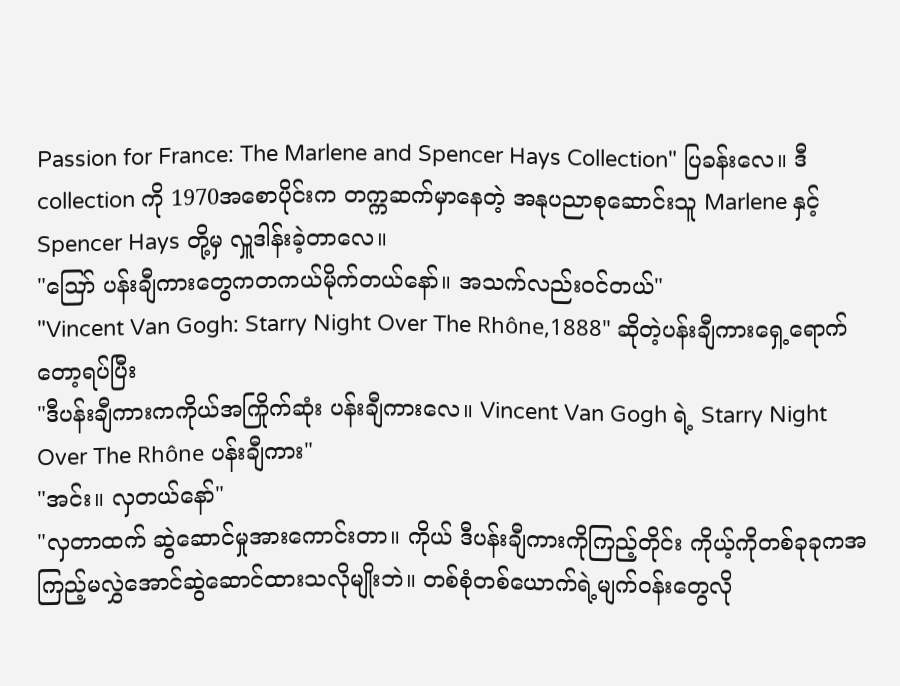Passion for France: The Marlene and Spencer Hays Collection" ပြခန်းလေ။ ဒီcollection ကို 1970အစောပိုင်းက တက္ကဆက်မှာနေတဲ့ အနုပညာစုဆောင်းသူ Marlene နှင့် Spencer Hays တို့မှ လှူဒါန်းခဲ့တာလေ။
"ဪ ပန်းချီကားတွေကတကယ်မိုက်တယ်နော်။ အသက်လည်းဝင်တယ်"
"Vincent Van Gogh: Starry Night Over The Rhône,1888" ဆိုတဲ့ပန်းချီကားရှေ့ရောက်တော့ရပ်ပြီး
"ဒီပန်းချီကားကကိုယ်အကြိုက်ဆုံး ပန်းချီကားလေ။ Vincent Van Gogh ရဲ့ Starry Night Over The Rhône ပန်းချီကား"
"အင်း။ လှတယ်နော်"
"လှတာထက် ဆွဲဆောင်မှုအားကောင်းတာ။ ကိုယ် ဒီပန်းချီကားကိုကြည့်တိုင်း ကိုယ့်ကိုတစ်ခုခုကအကြည့်မလွှဲအောင်ဆွဲဆောင်ထားသလိုမျိုးဘဲ။ တစ်စုံတစ်ယောက်ရဲ့မျက်ဝန်းတွေလို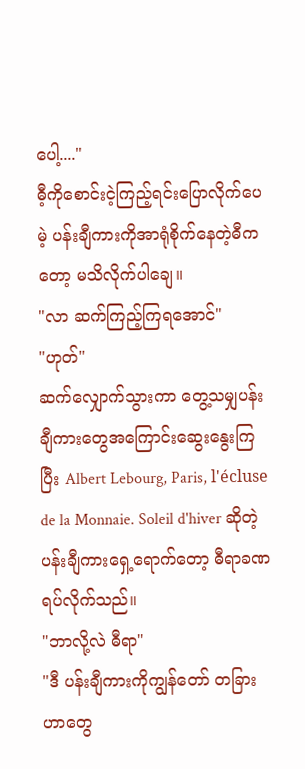ပေါ့...."
ဓီ့ကိုစောင်းငဲ့ကြည့်ရင်းပြောလိုက်ပေမဲ့ ပန်းချီကားကိုအာရုံစိုက်နေတဲ့ဓီကတော့ မသိလိုက်ပါချေ။
"လာ ဆက်ကြည့်ကြရအောင်"
"ဟုတ်"
ဆက်လျှောက်သွားကာ တွေ့သမျှပန်းချီကားတွေအကြောင်းဆွေးနွေးကြပြီး Albert Lebourg, Paris, l'écluse de la Monnaie. Soleil d'hiver ဆိုတဲ့ပန်းချီကားရှေ့ရောက်တော့ ဓီရာခဏရပ်လိုက်သည်။
"ဘာလို့လဲ ဓီရာ"
"ဒီ ပန်းချီကားကိုကျွန်တော် တခြားဟာတွေ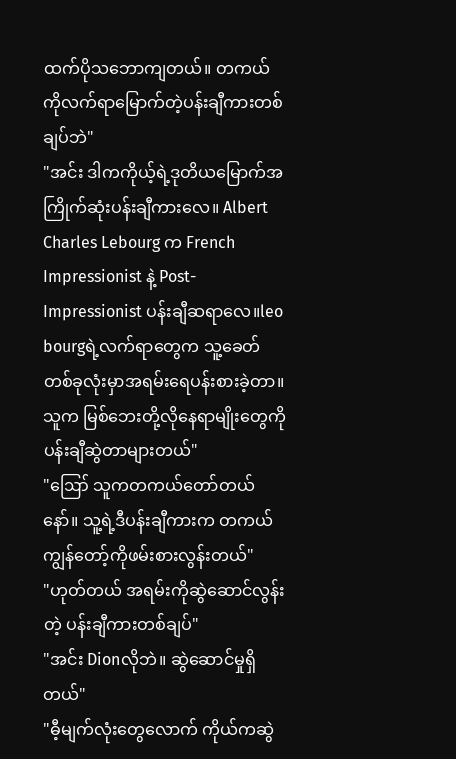ထက်ပိုသဘောကျတယ်။ တကယ်ကိုလက်ရာမြောက်တဲ့ပန်းချီကားတစ်ချပ်ဘဲ"
"အင်း ဒါကကိုယ့်ရဲ့ဒုတိယမြောက်အကြိုက်ဆုံးပန်းချီကားလေ။ Albert Charles Lebourg က French Impressionist နဲ့ Post-Impressionist ပန်းချီဆရာလေ။leo bourgရဲ့လက်ရာတွေက သူ့ခေတ်တစ်ခုလုံးမှာအရမ်းရေပန်းစားခဲ့တာ။ သူက မြစ်ဘေးတို့လိုနေရာမျိုးတွေကို ပန်းချီဆွဲတာများတယ်"
"ဪ သူကတကယ်တော်တယ်နော်။ သူ့ရဲ့ဒီပန်းချီကားက တကယ်ကျွန်တော့်ကိုဖမ်းစားလွန်းတယ်"
"ဟုတ်တယ် အရမ်းကိုဆွဲဆောင်လွန်းတဲ့ ပန်းချီကားတစ်ချပ်"
"အင်း Dionလိုဘဲ။ ဆွဲဆောင်မှုရှိတယ်"
"ဓီ့မျက်လုံးတွေလောက် ကိုယ်ကဆွဲ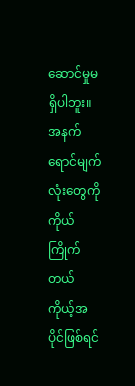ဆောင်မှုမရှိပါဘူး။ အနက်ရောင်မျက်လုံးတွေကို ကိုယ်ကြိုက်တယ် ကိုယ့်အပိုင်ဖြစ်ရင်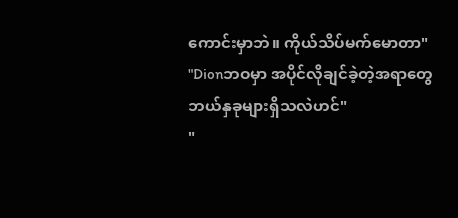ကောင်းမှာဘဲ။ ကိုယ်သိပ်မက်မောတာ"
"Dionဘဝမှာ အပိုင်လိုချင်ခဲ့တဲ့အရာတွေဘယ်နှခုများရှိသလဲဟင်"
"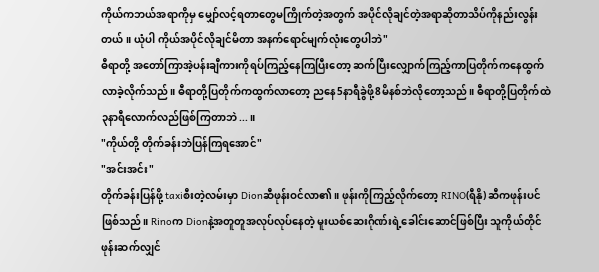ကိုယ်ကဘယ်အရာကိုမှ မျှော်လင့်ရတာတွေမကြိုက်တဲ့အတွက် အပိုင်လိုချင်တဲ့အရာဆိုတာသိပ်ကိုနည်းလွန်းတယ်။ ယုံပါ ကိုယ်အပိုင်လိုချင်မိတာ အနက်ရောင်မျက်လုံးတွေပါဘဲ"
ဓီရာတို့ အတော်ကြာအဲ့ပန်းချီကားကိုရပ်ကြည့်နေကြပြီးတော့ ဆက်ပြီးလျှောက်ကြည့်ကာပြတိုက်ကနေထွက်လာခဲ့လိုက်သည်။ ဓီရာတို့ပြတိုက်ကထွက်လာတော့ ညနေ5နာရီခွဲဖို့8မိနစ်ဘဲလိုတော့သည်။ ဓီရာတို့ပြတိုက်ထဲ၃နာရီလောက်လည်ဖြစ်ကြတာဘဲ...။
"ကိုယ်တို့ တိုက်ခန်းဘဲပြန်ကြရအောင်"
"အင်းအင်း"
တိုက်ခန်းပြန်ဖို့ taxiစီးတဲ့လမ်းမှာ Dionဆီဖုန်းဝင်လာ၏။ ဖုန်းကိုကြည့်လိုက်တော့ RINO(ရီနို) ဆီကဖုန်းပင်ဖြစ်သည်။ Rinoက Dionနဲ့အတူတူအလုပ်လုပ်နေတဲ့ မူးယစ်ဆေးဂိုဏ်းရဲ့ခေါင်းဆောင်ဖြစ်ပြီး သူကိုယ်တိုင်ဖုန်းဆက်လျှင်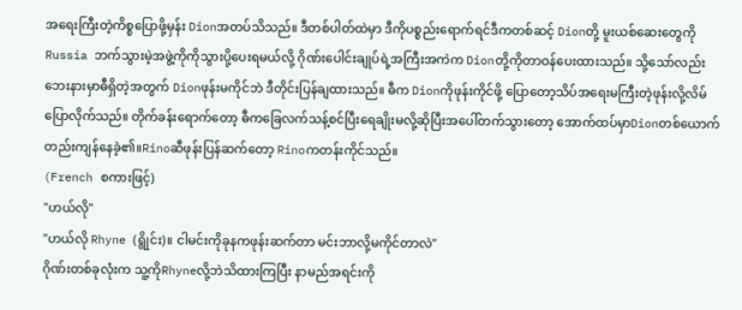အရေးကြီးတဲ့ကိစ္စပြောဖို့မှန်း Dionအတပ်သိသည်။ ဒီတစ်ပါတ်ထဲမှာ ဒီကိုပစ္စည်းရောက်ရင်ဒီကတစ်ဆင့် Dionတို့ မူးယစ်ဆေးတွေကို Russia ဘက်သွားမဲ့အဖွဲ့ကိုကိုသွားပို့ပေးရမယ်လို့ ဂိုဏ်းပေါင်းချုပ်ရဲ့အကြီးအကဲက Dionတို့ကိုတာဝန်ပေးထားသည်။ သို့သော်လည်း ဘေးနားမှာဓီရှိတဲ့အတွက် Dionဖုန်းမကိုင်ဘဲ ဒီတိုင်းပြန်ချထားသည်။ ဓီက Dionကိုဖုန်းကိုင်ဖို့ ပြောတော့သိပ်အရေးမကြီးတဲ့ဖုန်းလို့လိမ်ပြောလိုက်သည်။ တိုက်ခန်းရောက်တော့ ဓီကခြေလက်သန့်စင်ပြီးရေချိုးမလို့ဆိုပြီးအပေါ်တက်သွားတော့ အောက်ထပ်မှာDionတစ်ယောက်တည်းကျန်နေခဲ့၏။Rinoဆီဖုန်းပြန်ဆက်တော့ Rinoကတန်းကိုင်သည်။
(French စကားဖြင့်)
"ဟယ်လို"
"ဟယ်လို Rhyne (ရွိုင်း)။ ငါမင်းကိုခုနကဖုန်းဆက်တာ မင်းဘာလို့မကိုင်တာလဲ"
ဂိုဏ်းတစ်ခုလုံးက သူ့ကိုRhyneလို့ဘဲသိထားကြပြီး နာမည်အရင်းကို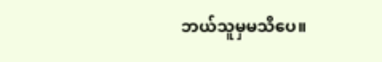ဘယ်သူမှမသိပေ။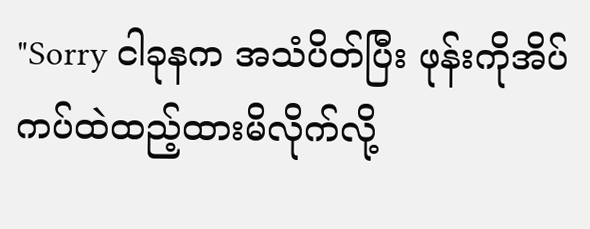"Sorry ငါခုနက အသံပိတ်ပြီး ဖုန်းကိုအိပ်ကပ်ထဲထည့်ထားမိလိုက်လို့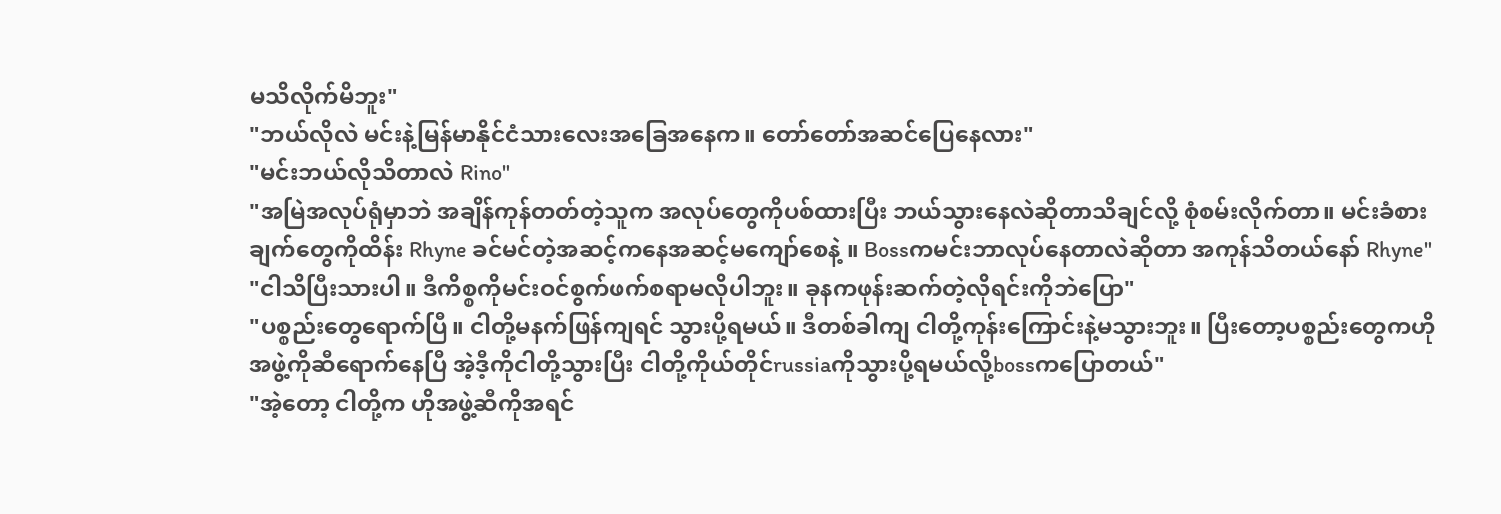မသိလိုက်မိဘူး"
"ဘယ်လိုလဲ မင်းနဲ့မြန်မာနိုင်ငံသားလေးအခြေအနေက။ တော်တော်အဆင်ပြေနေလား"
"မင်းဘယ်လိုသိတာလဲ Rino"
"အမြဲအလုပ်ရုံမှာဘဲ အချိန်ကုန်တတ်တဲ့သူက အလုပ်တွေကိုပစ်ထားပြီး ဘယ်သွားနေလဲဆိုတာသိချင်လို့ စုံစမ်းလိုက်တာ။ မင်းခံစားချက်တွေကိုထိန်း Rhyne ခင်မင်တဲ့အဆင့်ကနေအဆင့်မကျော်စေနဲ့ ။ Bossကမင်းဘာလုပ်နေတာလဲဆိုတာ အကုန်သိတယ်နော် Rhyne"
"ငါသိပြီးသားပါ။ ဒီကိစ္စကိုမင်းဝင်စွက်ဖက်စရာမလိုပါဘူး။ ခုနကဖုန်းဆက်တဲ့လိုရင်းကိုဘဲပြော"
"ပစ္စည်းတွေရောက်ပြီ။ ငါတို့မနက်ဖြန်ကျရင် သွားပို့ရမယ်။ ဒီတစ်ခါကျ ငါတို့ကုန်းကြောင်းနဲ့မသွားဘူး။ ပြီးတော့ပစ္စည်းတွေကဟိုအဖွဲ့ကိုဆီရောက်နေပြီ အဲ့ဒီ့ကိုငါတို့သွားပြီး ငါတို့ကိုယ်တိုင်russiaကိုသွားပို့ရမယ်လို့bossကပြောတယ်"
"အဲ့တော့ ငါတို့က ဟိုအဖွဲ့ဆီကိုအရင်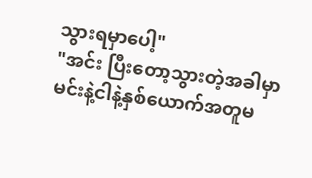သွားရမှာပေါ့"
"အင်း ပြီးတော့သွားတဲ့အခါမှာမင်းနဲ့ငါနဲ့နှစ်ယောက်အတူမ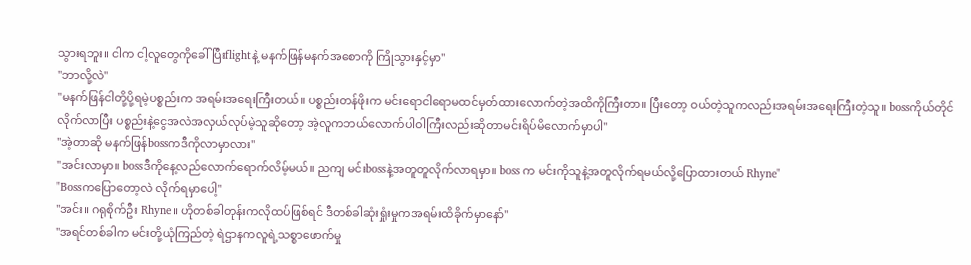သွားရဘူး။ ငါက ငါ့လူတွေကိုခေါ်ပြီးflightနဲ့ မနက်ဖြန်မနက်အစောကို ကြိုသွားနှင့်မှာ"
"ဘာလို့လဲ"
"မနက်ဖြန်ငါတို့ပို့ရမဲ့ပစ္စည်းက အရမ်းအရေးကြီးတယ်။ ပစ္စည်းတန်ဖိုးက မင်းရောငါရောမထင်မှတ်ထားလောက်တဲ့အထိကိုကြီးတာ။ ပြီးတော့ ဝယ်တဲ့သူကလည်းအရမ်းအရေးကြီးတဲ့သူ။ bossကိုယ်တိုင်လိုက်လာပြီး ပစ္စည်းနဲ့ငွေအလဲအလှယ်လုပ်မဲ့သူဆိုတော့ အဲ့လူကဘယ်လောက်ပါဝါကြီးလည်းဆိုတာမင်းရိပ်မိလောက်မှာပါ"
"အဲ့တာဆို မနက်ဖြန်bossကဒီကိုလာမှာလား"
"အင်းလာမှာ။ bossဒီကိုနေ့လည်လောက်ရောက်လိမ့်မယ်။ ညကျ မင်းbossနဲ့အတူတူလိုက်လာရမှာ။ boss က မင်းကိုသူနဲ့အတူလိုက်ရမယ်လို့ပြောထားတယ် Rhyne"
"Bossကပြောတော့လဲ လိုက်ရမှာပေါ့"
"အင်း။ ဂရုစိုက်ဦး Rhyne။ ဟိုတစ်ခါတုန်းကလိုထပ်ဖြစ်ရင် ဒီတစ်ခါဆုံးရှုံးမှုကအရမ်းထိခိုက်မှာနော်"
"အရင်တစ်ခါက မင်းတို့ယုံကြည်တဲ့ ရဲဌာနကလူရဲ့သစ္စာဖောက်မှု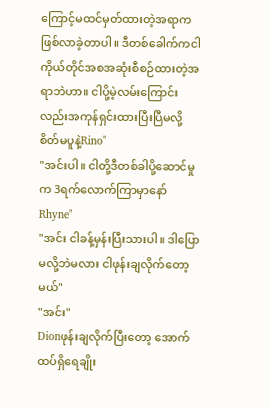ကြောင့်မထင်မှတ်ထားတဲ့အရာကဖြစ်လာခဲ့တာပါ။ ဒီတစ်ခေါက်ကငါကိုယ်တိုင်အစအဆုံးစီစဉ်ထားတဲ့အရာဘဲဟာ။ ငါပို့မဲ့လမ်းကြောင်းလည်းအကုန်ရှင်းထားပြီးပြီမလို့စိတ်မပူနဲ့Rino"
"အင်းပါ။ ငါတို့ဒီတစ်ခါပို့ဆောင်မှုက 3ရက်လောက်ကြာမှာနော် Rhyne"
"အင်း ငါခန့်မှန်းပြီးသားပါ။ ဒါပြောမလို့ဘဲမလား ငါဖုန်းချလိုက်တော့မယ်"
"အင်း"
Dionဖုန်းချလိုက်ပြီးတော့ အောက်ထပ်ရှိရေချိုး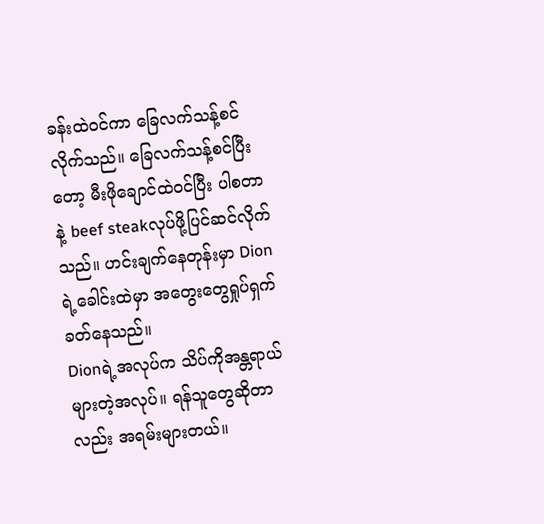ခန်းထဲဝင်ကာ ခြေလက်သန့်စင်လိုက်သည်။ ခြေလက်သန့်စင်ပြီးတော့ မီးဖိုချောင်ထဲဝင်ပြီး ပါစတာနဲ့ beef steakလုပ်ဖို့ပြင်ဆင်လိုက်သည်။ ဟင်းချက်နေတုန်းမှာ Dionရဲ့ခေါင်းထဲမှာ အတွေးတွေရှုပ်ရှက်ခတ်နေသည်။
Dionရဲ့အလုပ်က သိပ်ကိုအန္တရာယ်များတဲ့အလုပ်။ ရန်သူတွေဆိုတာလည်း အရမ်းများတယ်။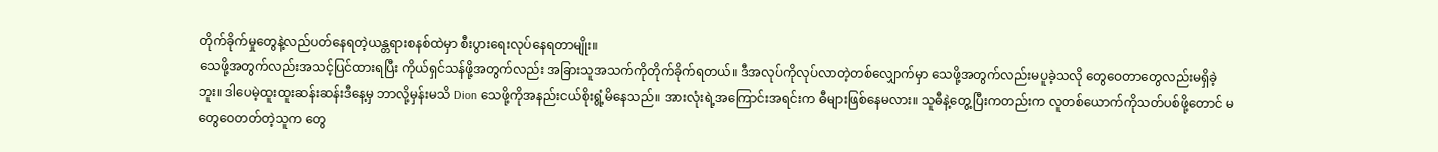တိုက်ခိုက်မှုတွေနဲ့လည်ပတ်နေရတဲ့ယန္တရားစနစ်ထဲမှာ စီးပွားရေးလုပ်နေရတာမျိုး။
သေဖို့အတွက်လည်းအသင့်ပြင်ထားရပြီး ကိုယ်ရှင်သန်ဖို့အတွက်လည်း အခြားသူအသက်ကိုတိုက်ခိုက်ရတယ်။ ဒီအလုပ်ကိုလုပ်လာတဲ့တစ်လျှောက်မှာ သေဖို့အတွက်လည်းမပူခဲ့သလို တွေဝေတာတွေလည်းမရှိခဲ့ဘူး။ ဒါပေမဲ့ထူးထူးဆန်းဆန်းဒီနေ့မှ ဘာလို့မှန်းမသိ Dion သေဖို့ကိုအနည်းငယ်စိုးရွံ့မိနေသည်။ အားလုံးရဲ့အကြောင်းအရင်းက ဓီများဖြစ်နေမလား။ သူဓီနဲ့တွေ့ပြီးကတည်းက လူတစ်ယောက်ကိုသတ်ပစ်ဖို့တောင် မတွေဝေတတ်တဲ့သူက တွေ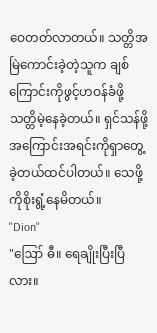ဝေတတ်လာတယ်။ သတ္တိအမြဲကောင်းခဲ့တဲ့သူက ချစ်ကြောင်းကိုဖွင့်ဟဝန်ခံဖို့ သတ္တိမဲ့နေခဲ့တယ်။ ရှင်သန်ဖို့အကြောင်းအရင်းကိုရှာတွေ့ခဲ့တယ်ထင်ပါတယ်။ သေဖို့ကိုစိုးရွံ့နေမိတယ်။
"Dion"
"ဪ ဓီ။ ရေချိုးပြီးပြီလား။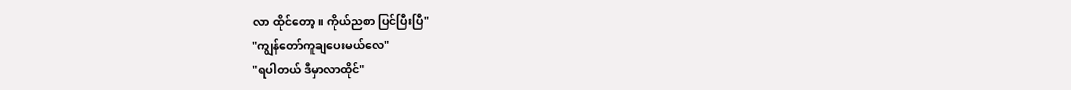လာ ထိုင်တော့။ ကိုယ်ညစာ ပြင်ပြီးပြီ"
"ကျွန်တော်ကူချပေးမယ်လေ"
"ရပါတယ် ဒီမှာလာထိုင်"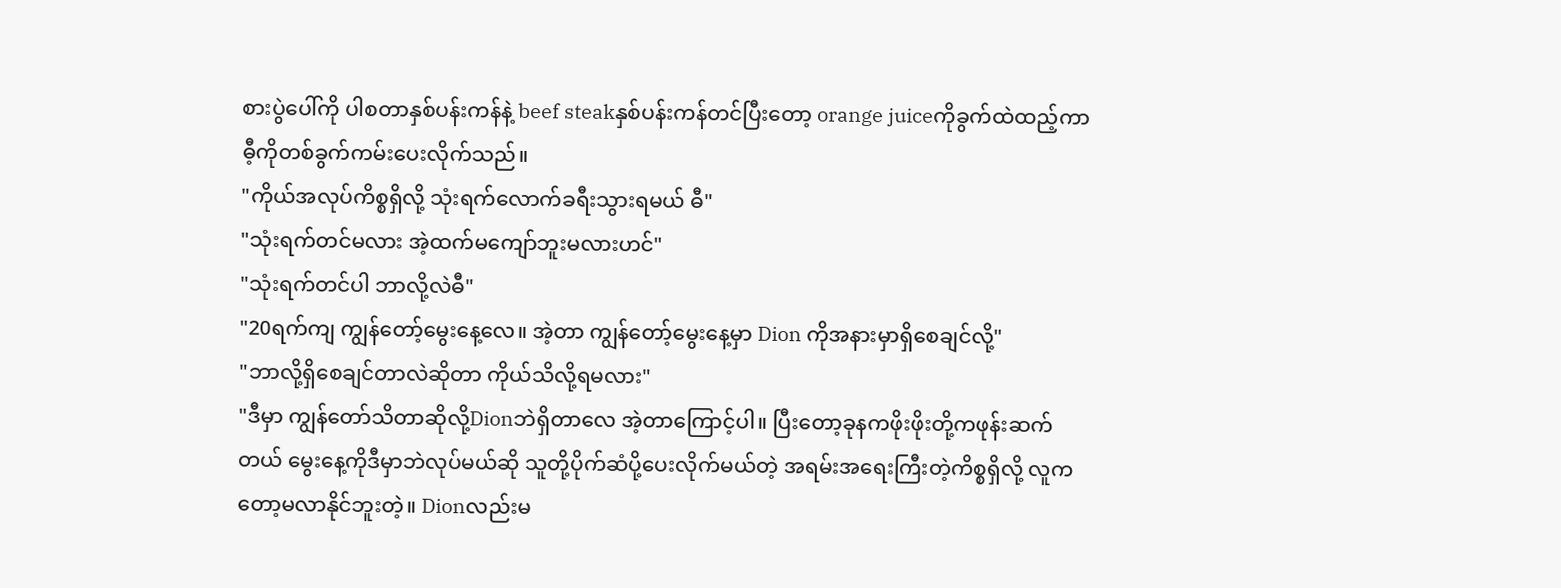စားပွဲပေါ်ကို ပါစတာနှစ်ပန်းကန်နဲ့ beef steakနှစ်ပန်းကန်တင်ပြီးတော့ orange juiceကိုခွက်ထဲထည့်ကာ ဓီ့ကိုတစ်ခွက်ကမ်းပေးလိုက်သည်။
"ကိုယ်အလုပ်ကိစ္စရှိလို့ သုံးရက်လောက်ခရီးသွားရမယ် ဓီ"
"သုံးရက်တင်မလား အဲ့ထက်မကျော်ဘူးမလားဟင်"
"သုံးရက်တင်ပါ ဘာလို့လဲဓီ"
"20ရက်ကျ ကျွန်တော့်မွေးနေ့လေ။ အဲ့တာ ကျွန်တော့်မွေးနေ့မှာ Dion ကိုအနားမှာရှိစေချင်လို့"
"ဘာလို့ရှိစေချင်တာလဲဆိုတာ ကိုယ်သိလို့ရမလား"
"ဒီမှာ ကျွန်တော်သိတာဆိုလို့Dionဘဲရှိတာလေ အဲ့တာကြောင့်ပါ။ ပြီးတော့ခုနကဖိုးဖိုးတို့ကဖုန်းဆက်တယ် မွေးနေ့ကိုဒီမှာဘဲလုပ်မယ်ဆို သူတို့ပိုက်ဆံပို့ပေးလိုက်မယ်တဲ့ အရမ်းအရေးကြီးတဲ့ကိစ္စရှိလို့ လူကတော့မလာနိုင်ဘူးတဲ့။ Dionလည်းမ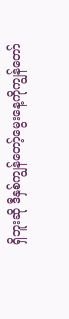ရှိဘူးဆို ဒီနှစ်ကျွန်တော့်မွေးနေ့ကိုကျွန်တော်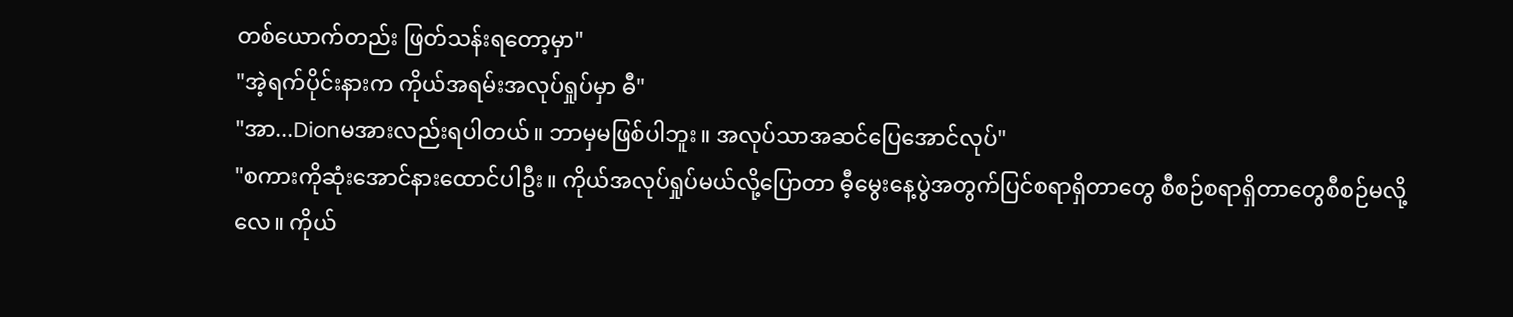တစ်ယောက်တည်း ဖြတ်သန်းရတော့မှာ"
"အဲ့ရက်ပိုင်းနားက ကိုယ်အရမ်းအလုပ်ရှုပ်မှာ ဓီ"
"အာ...Dionမအားလည်းရပါတယ်။ ဘာမှမဖြစ်ပါဘူး။ အလုပ်သာအဆင်ပြေအောင်လုပ်"
"စကားကိုဆုံးအောင်နားထောင်ပါဦး။ ကိုယ်အလုပ်ရှုပ်မယ်လို့ပြောတာ ဓီ့မွေးနေ့ပွဲအတွက်ပြင်စရာရှိတာတွေ စီစဉ်စရာရှိတာတွေစီစဉ်မလို့လေ။ ကိုယ်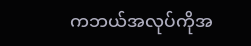ကဘယ်အလုပ်ကိုအ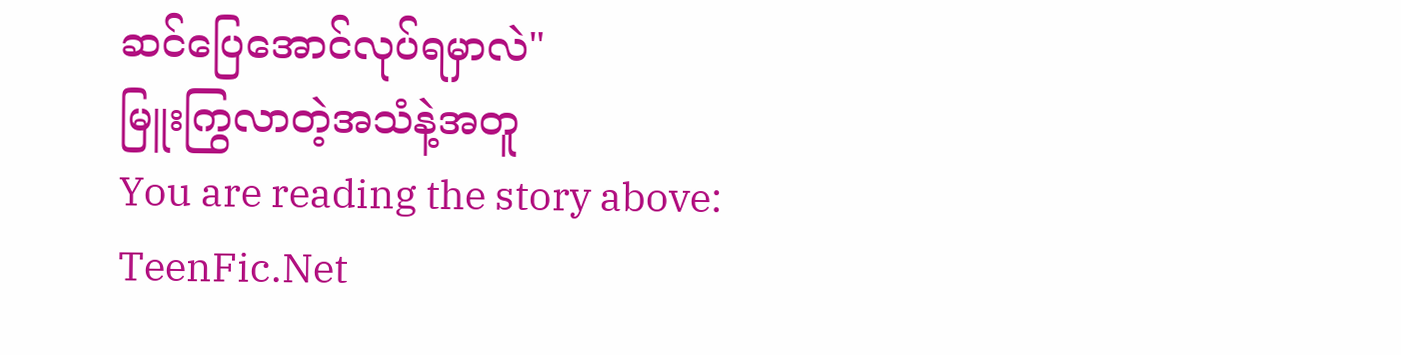ဆင်ပြေအောင်လုပ်ရမှာလဲ"
မြူးကြွလာတဲ့အသံနဲ့အတူ
You are reading the story above: TeenFic.Net